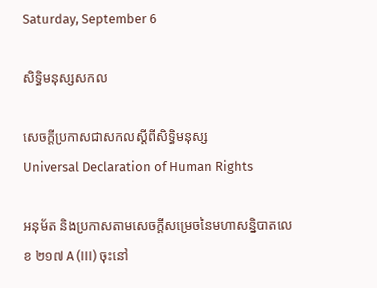Saturday, September 6

សិទ្ធិមនុស្សសកល

សេចក្ដីប្រកាសជាសកលស្ដីពីសិទ្ធិមនុស្ស
Universal Declaration of Human Rights

អនុម័ត និងប្រកាសតាមសេចក្ដីសម្រេចនៃមហាសន្និបាតលេខ ២១៧ A (III) ចុះនៅ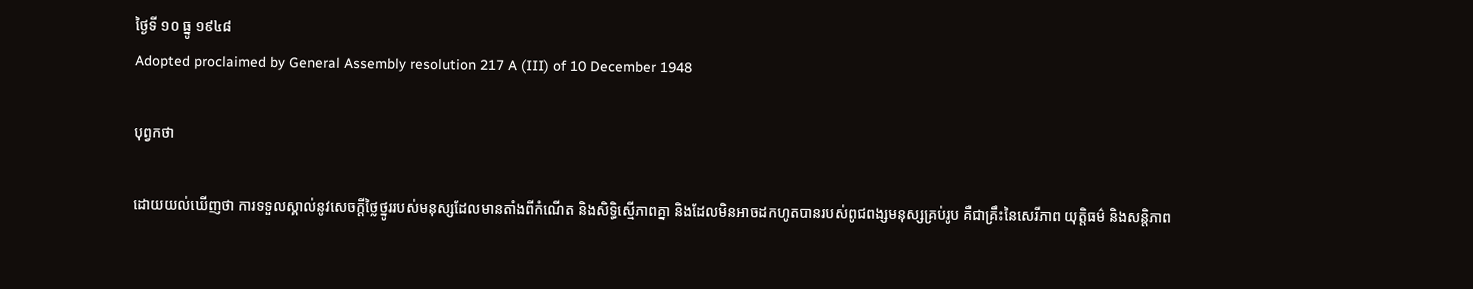ថ្ងៃទី ១០ ធ្នូ ១៩៤៨
Adopted proclaimed by General Assembly resolution 217 A (III) of 10 December 1948

បុព្វកថា

ដោយយល់ឃើញថា ការទទួលស្គាល់នូវសេចក្ដីថ្លៃថ្នូររបស់មនុស្សដែលមានតាំងពីកំណើត និងសិទ្ធិស្មើភាពគ្នា និងដែលមិនអាចដកហូតបានរបស់ពូជពង្សមនុស្សគ្រប់រូប គឺជាគ្រឹះនៃសេរីភាព យុត្តិធម៌ និងសន្តិភាព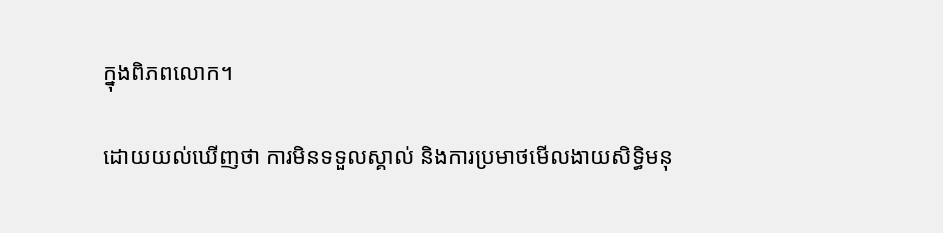ក្នុងពិភពលោក។

ដោយយល់ឃើញថា ការមិនទទួលស្គាល់ និងការប្រមាថមើលងាយសិទ្ធិមនុ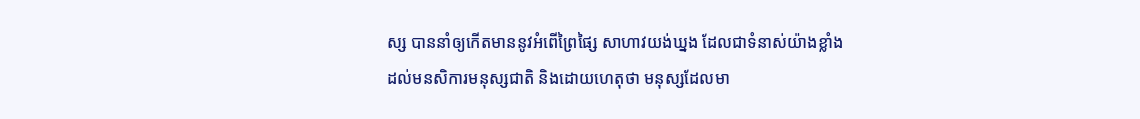ស្ស បាននាំឲ្យកើតមាននូវអំពើព្រៃផ្សៃ សាហាវយង់ឃ្នង ដែលជាទំនាស់យ៉ាងខ្លាំងដល់មនសិការមនុស្សជាតិ និងដោយហេតុថា មនុស្សដែលមា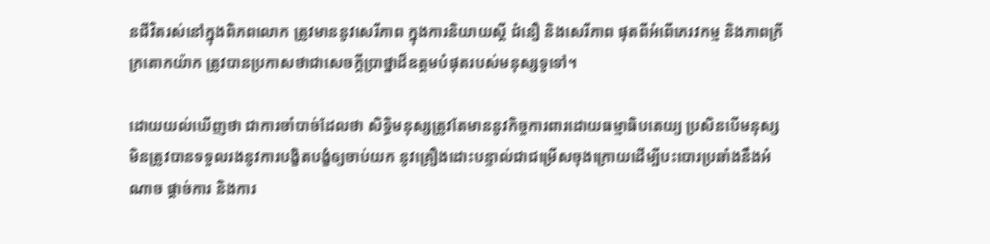នជីវិតរស់នៅក្នុងពិភពលោក ត្រូវមាននូវសេរីភាព ក្នុងការនិយាយស្ដី ជំនឿ និងសេរីភាព ផុតពីអំពើភេរវកម្ម និងភាពក្រីក្រតោកយ៉ាក ត្រូវបានប្រកាសថាជាសេចក្ដីប្រាថ្នាដ៏ឧត្ដមបំផុតរបស់មនុស្សទូទៅ។

ដោយយល់ឃើញថា ជាការចាំបាច់ដែលថា សិទ្ធិមនុស្សត្រូវតែមាននូវកិច្ចការពារដោយធម្មាធិបតេយ្យ ប្រសិនបើមនុស្សមិនត្រូវបានទទួលរងនូវការបង្ខិតបង្ខំឲ្យចាប់យក នូវគ្រឿងដោះបន្ទាល់ជាជម្រើសចុងក្រោយដើម្បីបះបោរប្រឆាំងនឹងអំណាច ផ្ដាច់ការ និងការ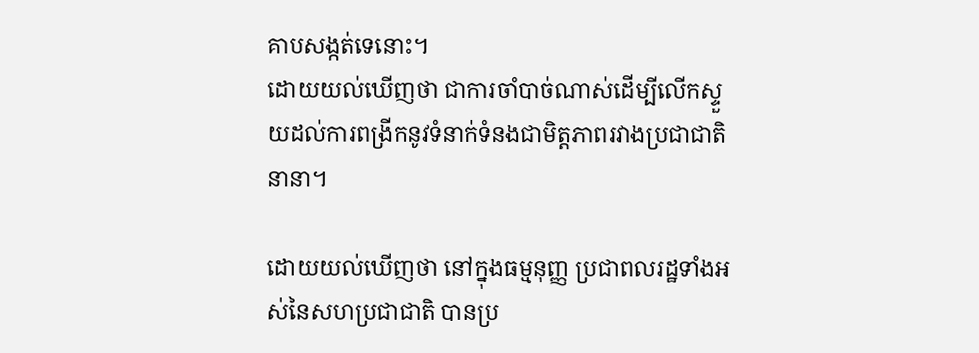គាបសង្កត់ទេនោះ។
ដោយយល់ឃើញថា ជាការចាំបាច់ណាស់ដើម្បីលើកស្ទួយដល់ការពង្រីកនូវទំនាក់ទំនងជាមិត្តភាពរវាងប្រជាជាតិនានា។

ដោយយល់ឃើញថា នៅក្នុងធម្មនុញ្ញ ប្រជាពលរដ្ឋទាំងអស់នៃសហប្រជាជាតិ បានប្រ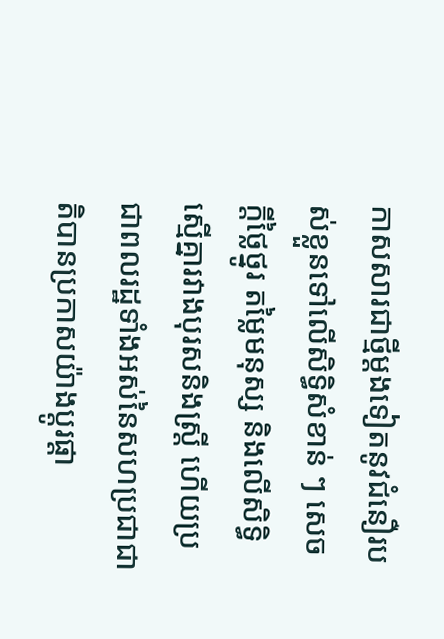កាសសារជាថ្មីម្ដងទៀតនូវជំនឿរបស់ខ្លួនទៅលើសិទ្ធិសំខាន់ ៗ សេចក្ដីថ្លៃថ្នូរ តម្លៃមនុស្ស និងលើសិទ្ធិស្មើគ្នារវាងបុរសនិងស្ត្រី ហើយប្រជាពលរដ្ឋទាំងអស់នៃសហប្រជាជាតិបានប្រកាសយ៉ាងប្ដូរផ្ដា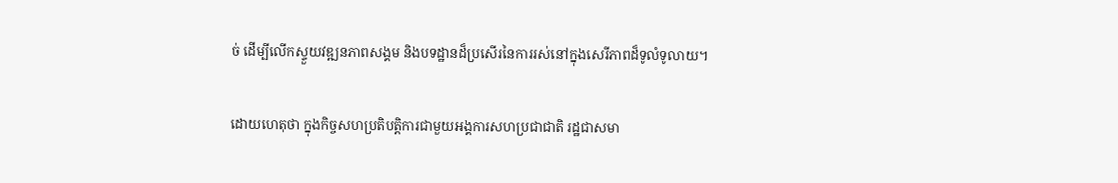ច់ ដើម្បីលើកស្ទួយវឌ្ឍនភាពសង្គម និងបទដ្ឋានដ៏ប្រសើរនៃការរស់នៅក្នុងសេរីភាពដ៏ទូលំទូលាយ។

ដោយហេតុថា ក្នុងកិច្ចសហប្រតិបត្តិការជាមួយអង្គការសហប្រជាជាតិ រដ្ឋជាសមា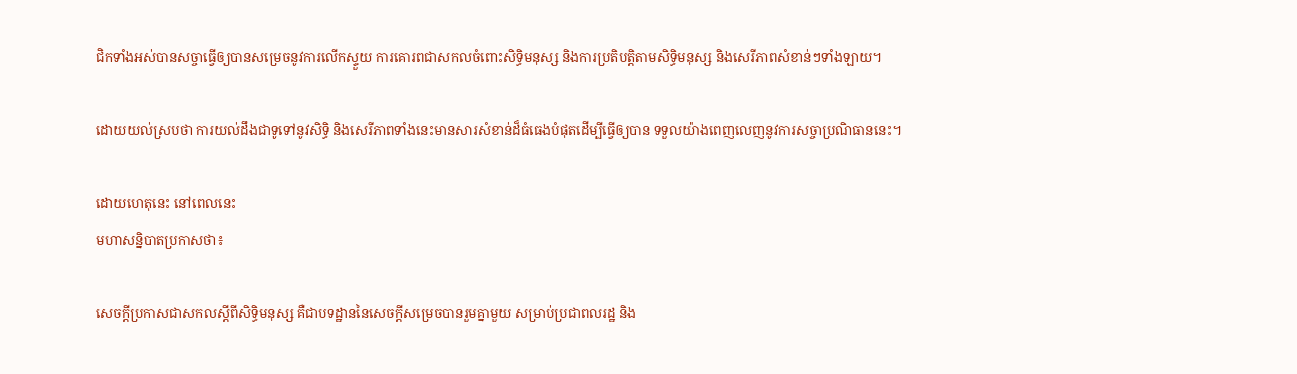ជិកទាំងអស់បានសច្ចាធ្វើឲ្យបានសម្រេចនូវការលើកស្ទួយ ការគោរពជាសកលចំពោះសិទ្ធិមនុស្ស និងការប្រតិបត្តិតាមសិទ្ធិមនុស្ស និងសេរីភាពសំខាន់ៗទាំងឡាយ។

ដោយយល់ស្របថា ការយល់ដឹងជាទូទៅនូវសិទ្ធិ និងសេរីភាពទាំងនេះមានសារសំខាន់ដ៏ធំធេងបំផុតដើម្បីធ្វើឲ្យបាន ទទួលយ៉ាងពេញលេញនូវការសច្ចាប្រណិធាននេះ។

ដោយហេតុនេះ នៅពេលនេះ
មហាសន្និបាតប្រកាសថា៖

សេចក្ដីប្រកាសជាសកលស្ដីពីសិទ្ធិមនុស្ស គឺជាបទដ្ឋាននៃសេចក្ដីសម្រេចបានរួមគ្នាមួយ សម្រាប់ប្រជាពលរដ្ឋ និង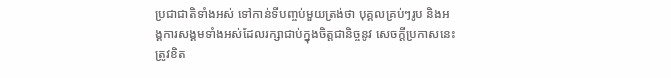ប្រជាជាតិទាំងអស់ ទៅកាន់ទីបញ្ចប់មួយត្រង់ថា បុគ្គលគ្រប់ៗរូប និងអង្គការសង្គមទាំងអស់ដែលរក្សាជាប់ក្នុងចិត្តជានិច្ចនូវ សេចក្ដីប្រកាសនេះ ត្រូវខិត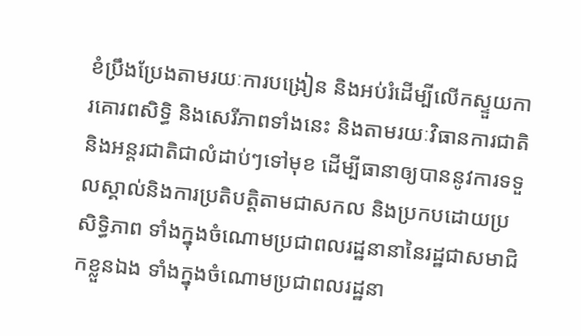ខំប្រឹងប្រែងតាមរយៈការបង្រៀន និងអប់រំដើម្បីលើកស្ទួយការគោរពសិទ្ធិ និងសេរីភាពទាំងនេះ និងតាមរយៈវិធានការជាតិនិងអន្តរជាតិជាលំដាប់ៗទៅមុខ ដើម្បីធានាឲ្យបាននូវការទទួលស្គាល់និងការប្រតិបត្តិតាមជាសកល និងប្រកបដោយប្រសិទ្ធិភាព ទាំងក្នុងចំណោមប្រជាពលរដ្ឋនានានៃរដ្ឋជាសមាជិកខ្លួនឯង ទាំងក្នុងចំណោមប្រជាពលរដ្ឋនា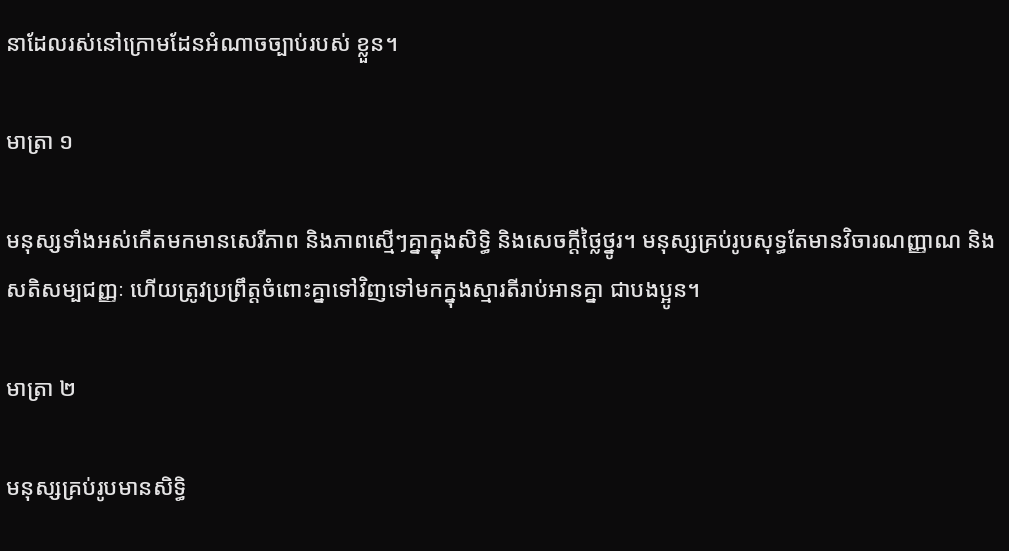នាដែលរស់នៅក្រោមដែនអំណាចច្បាប់របស់ ខ្លួន។

មាត្រា ១

មនុស្សទាំងអស់កើតមកមានសេរីភាព និងភាពស្មើៗគ្នាក្នុងសិទ្ធិ និងសេចក្ដីថ្លៃថ្នូរ។ មនុស្សគ្រប់រូបសុទ្ធតែមានវិចារណញ្ញាណ និងសតិសម្បជញ្ញៈ ហើយត្រូវប្រព្រឹត្តចំពោះគ្នាទៅវិញទៅមកក្នុងស្មារតីរាប់អានគ្នា ជាបងប្អូន។

មាត្រា ២

មនុស្សគ្រប់រូបមានសិទ្ធិ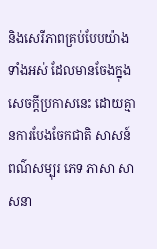និងសេរីភាពគ្រប់បែបយ៉ាងទាំងអស់ ដែលមានចែងក្នុងសេចក្ដីប្រកាសនេះ ដោយគ្មានការបែងចែកជាតិ សាសន៍ ពណ៌សម្បុរ ភេទ ភាសា សាសនា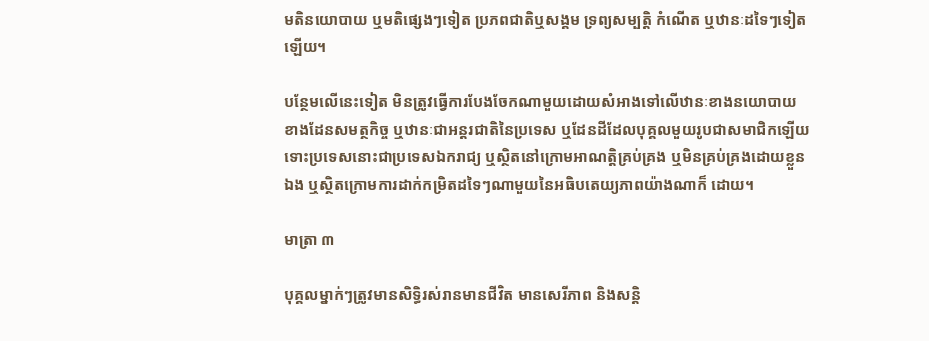មតិនយោបាយ ឬមតិផ្សេងៗទៀត ប្រភពជាតិឬសង្គម ទ្រព្យសម្បត្តិ កំណើត ឬឋានៈដទៃៗទៀតឡើយ។

បន្ថែមលើនេះទៀត មិនត្រូវធ្វើការបែងចែកណាមួយដោយសំអាងទៅលើឋានៈខាងនយោបាយ ខាងដែនសមត្ថកិច្ច ឬឋានៈជាអន្តរជាតិនៃប្រទេស ឬដែនដីដែលបុគ្គលមួយរូបជាសមាជិកឡើយ ទោះប្រទេសនោះជាប្រទេសឯករាជ្យ ឬស្ថិតនៅក្រោមអាណត្តិគ្រប់គ្រង ឬមិនគ្រប់គ្រងដោយខ្លួនឯង ឬស្ថិតក្រោមការដាក់កម្រិតដទៃៗណាមួយនៃអធិបតេយ្យភាពយ៉ាងណាក៏ ដោយ។

មាត្រា ៣

បុគ្គលម្នាក់ៗត្រូវមានសិទ្ធិរស់រានមានជីវិត មានសេរីភាព និងសន្តិ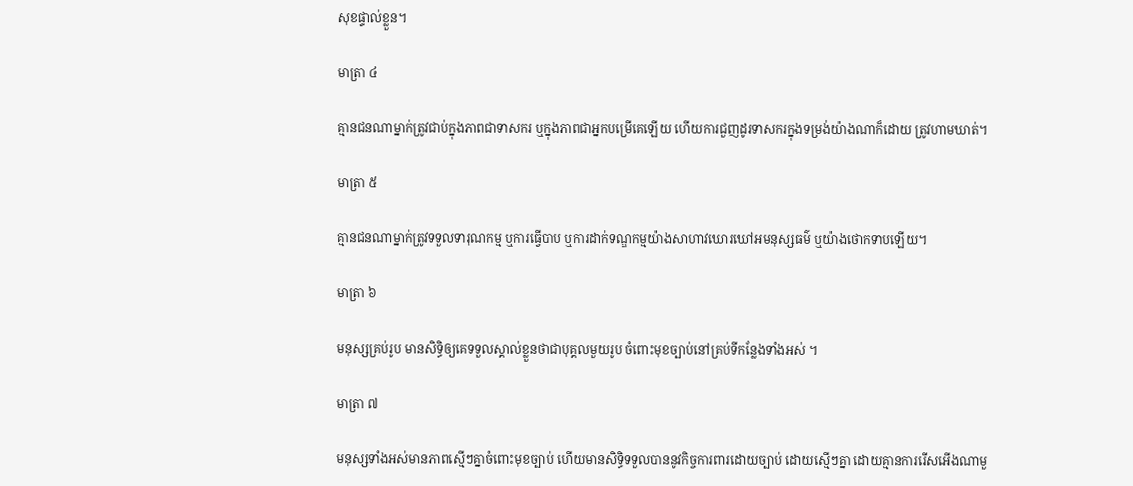សុខផ្ទាល់ខ្លួន។

មាត្រា ៤

គ្មានជនណាម្នាក់ត្រូវជាប់ក្នុងភាពជាទាសករ ឬក្នុងភាពជាអ្នកបម្រើគេឡើយ ហើយការជួញដូរទាសករក្នុងទម្រង់យ៉ាងណាក៏ដោយ ត្រូវហាមឃាត់។

មាត្រា ៥

គ្មានជនណាម្នាក់ត្រូវទទួលទារុណកម្ម ឬការធ្វើបាប ឬការដាក់ទណ្ឌកម្មយ៉ាងសាហាវឃោរឃៅអមនុស្សធម៌ ឬយ៉ាងថោកទាបឡើយ។

មាត្រា ៦

មនុស្សគ្រប់រូប មានសិទ្ធិឲ្យគេទទួលស្គាល់ខ្លួនថាជាបុគ្គលមួយរូប ចំពោះមុខច្បាប់នៅគ្រប់ទីកន្លែងទាំងអស់ ។

មាត្រា ៧

មនុស្សទាំងអស់មានភាពស្មើៗគ្នាចំពោះមុខច្បាប់ ហើយមានសិទ្ធិទទួលបាននូវកិច្ចការពារដោយច្បាប់ ដោយស្មើៗគ្នា ដោយគ្មានការរើសអើងណាមួ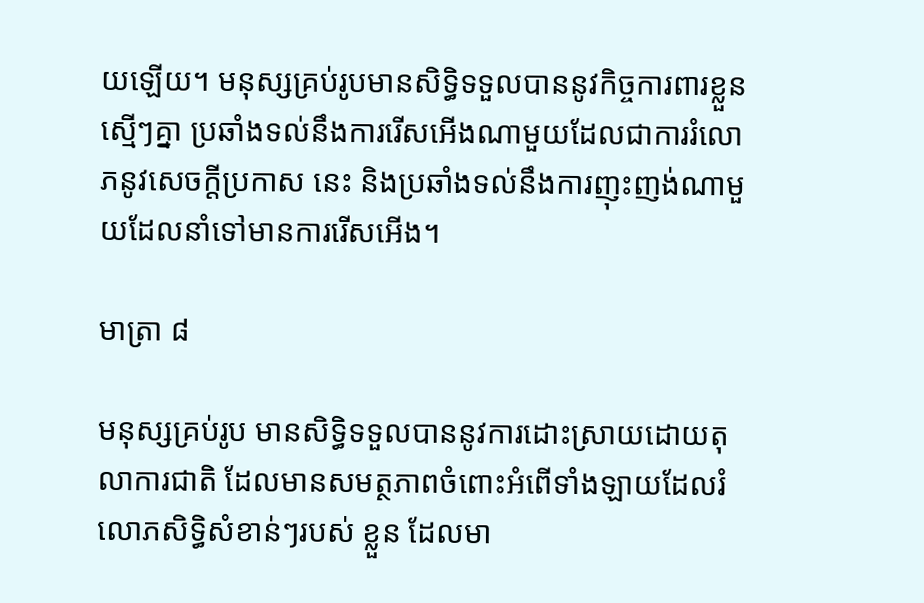យឡើយ។ មនុស្សគ្រប់រូបមានសិទ្ធិទទួលបាននូវកិច្ចការពារខ្លួនស្មើៗគ្នា ប្រឆាំងទល់នឹងការរើសអើងណាមួយដែលជាការរំលោភនូវសេចក្ដីប្រកាស នេះ និងប្រឆាំងទល់នឹងការញុះញង់ណាមួយដែលនាំទៅមានការរើសអើង។

មាត្រា ៨

មនុស្សគ្រប់រូប មានសិទ្ធិទទួលបាននូវការដោះស្រាយដោយតុលាការជាតិ ដែលមានសមត្ថភាពចំពោះអំពើទាំងឡាយដែលរំលោភសិទ្ធិសំខាន់ៗរបស់ ខ្លួន ដែលមា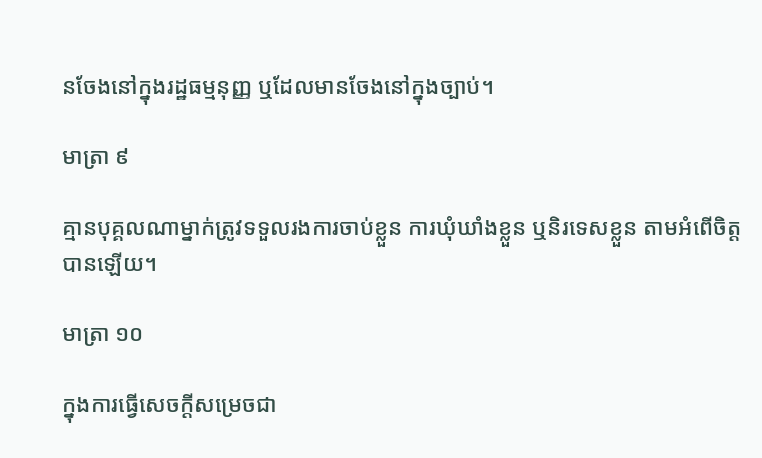នចែងនៅក្នុងរដ្ឋធម្មនុញ្ញ ឬដែលមានចែងនៅក្នុងច្បាប់។

មាត្រា ៩

គ្មានបុគ្គលណាម្នាក់ត្រូវទទួលរងការចាប់ខ្លួន ការឃុំឃាំងខ្លួន ឬនិរទេសខ្លួន តាមអំពើចិត្តបានឡើយ។

មាត្រា ១០

ក្នុងការធ្វើសេចក្ដីសម្រេចជា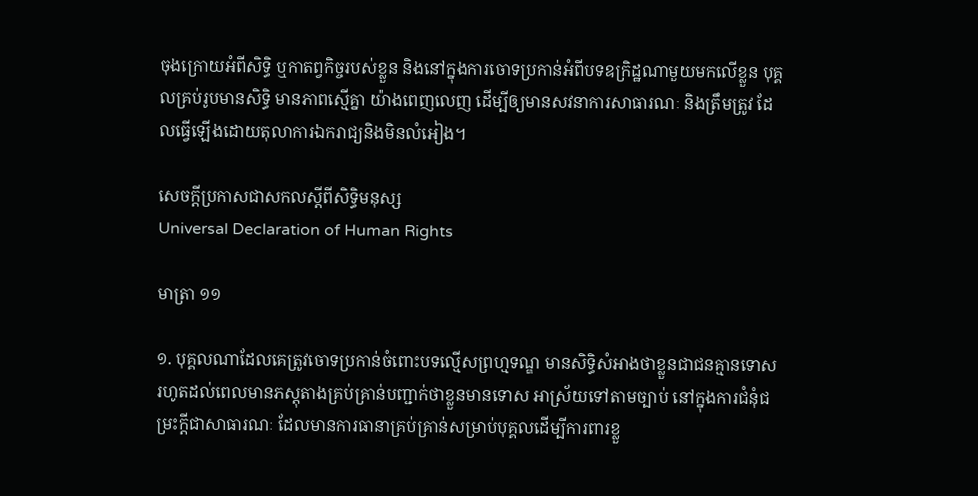ចុងក្រោយអំពីសិទ្ធិ ឬកាតព្វកិច្ចរបស់ខ្លួន និងនៅក្នុងការចោទប្រកាន់អំពីបទឧក្រិដ្ឋណាមួយមកលើខ្លួន បុគ្គលគ្រប់រូបមានសិទ្ធិ មានភាពស្មើគ្នា យ៉ាងពេញលេញ ដើម្បីឲ្យមានសវនាការសាធារណៈ និងត្រឹមត្រូវ ដែលធ្វើឡើងដោយតុលាការឯករាជ្យនិងមិនលំអៀង។

សេចក្ដីប្រកាសជាសកលស្ដីពីសិទ្ធិមនុស្ស
Universal Declaration of Human Rights

មាត្រា ១១

១. បុគ្គលណាដែលគេត្រូវចោទប្រកាន់ចំពោះបទល្មើសព្រហ្មទណ្ឌ មានសិទ្ធិសំអាងថាខ្លួនជាជនគ្មានទោស រហូតដល់ពេលមានភស្តុតាងគ្រប់គ្រាន់បញ្ជាក់ថាខ្លួនមានទោស អាស្រ័យទៅតាមច្បាប់ នៅក្នុងការជំនុំជម្រះក្ដីជាសាធារណៈ ដែលមានការធានាគ្រប់គ្រាន់សម្រាប់បុគ្គលដើម្បីការពារខ្លួ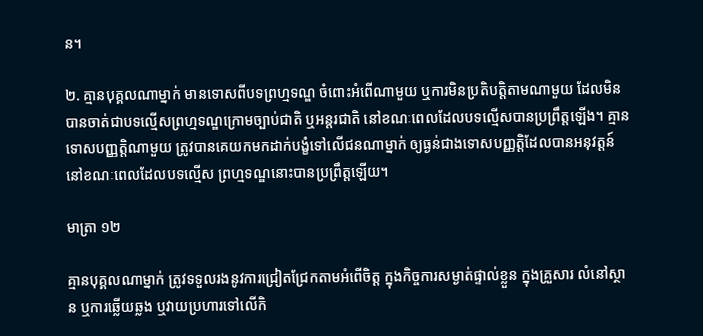ន។

២. គ្មានបុគ្គលណាម្នាក់ មានទោសពីបទព្រហ្មទណ្ឌ ចំពោះអំពើណាមួយ ឬការមិនប្រតិបត្តិតាមណាមួយ ដែលមិនបានចាត់ជាបទល្មើសព្រហ្មទណ្ឌក្រោមច្បាប់ជាតិ ឬអន្តរជាតិ នៅខណៈពេលដែលបទល្មើសបានប្រព្រឹត្តឡើង។ គ្មានទោសបញ្ញត្តិណាមួយ ត្រូវបានគេយកមកដាក់បង្ខំទៅលើជនណាម្នាក់ ឲ្យធ្ងន់ជាងទោសបញ្ញត្តិដែលបានអនុវត្តន៍នៅខណៈពេលដែលបទល្មើស ព្រហ្មទណ្ឌនោះបានប្រព្រឹត្តឡើយ។

មាត្រា ១២

គ្មានបុគ្គលណាម្នាក់ ត្រូវទទួលរងនូវការជ្រៀតជ្រែកតាមអំពើចិត្ត ក្នុងកិច្ចការសម្ងាត់ផ្ទាល់ខ្លួន ក្នុងគ្រួសារ លំនៅស្ថាន ឬការឆ្លើយឆ្លង ឬវាយប្រហារទៅលើកិ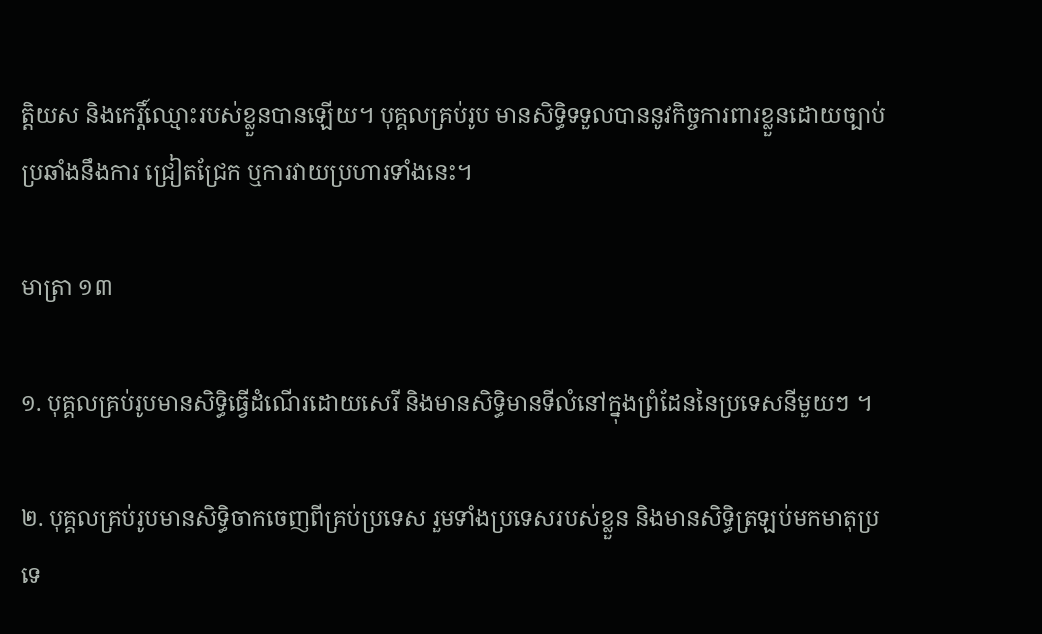ត្តិយស និងកេរ្តិ៍ឈ្មោះរបស់ខ្លួនបានឡើយ។ បុគ្គលគ្រប់រូប មានសិទ្ធិទទួលបាននូវកិច្ចការពារខ្លួនដោយច្បាប់ប្រឆាំងនឹងការ ជ្រៀតជ្រែក ឬការវាយប្រហារទាំងនេះ។

មាត្រា ១៣

១. បុគ្គលគ្រប់រូបមានសិទ្ធិធ្វើដំណើរដោយសេរី និងមានសិទ្ធិមានទីលំនៅក្នុងព្រំដែននៃប្រទេសនីមួយៗ ។

២. បុគ្គលគ្រប់រូបមានសិទ្ធិចាកចេញពីគ្រប់ប្រទេស រួមទាំងប្រទេសរបស់ខ្លួន និងមានសិទ្ធិត្រឡប់មកមាតុប្រទេ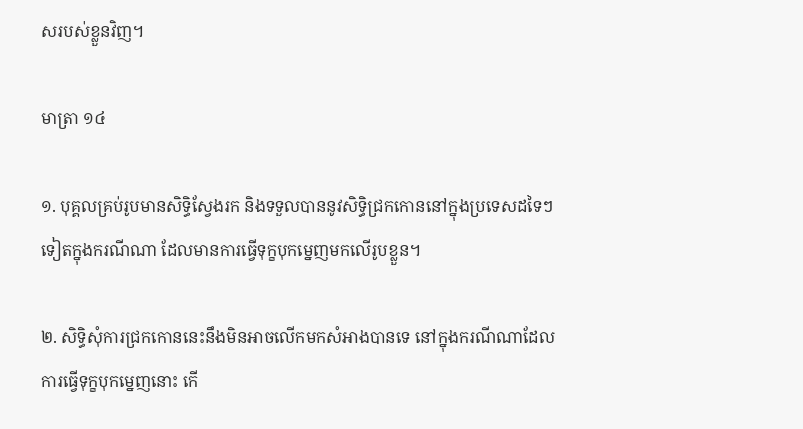សរបស់ខ្លួនវិញ។

មាត្រា ១៤

១. បុគ្គលគ្រប់រូបមានសិទ្ធិស្វែងរក និងទទួលបាននូវសិទ្ធិជ្រកកោននៅក្នុងប្រទេសដទៃៗទៀតក្នុងករណីណា ដែលមានការធ្វើទុក្ខបុកម្នេញមកលើរូបខ្លួន។

២. សិទ្ធិសុំការជ្រកកោននេះនឹងមិនអាចលើកមកសំអាងបានទេ នៅក្នុងករណីណាដែលការធ្វើទុក្ខបុកម្នេញនោះ កើ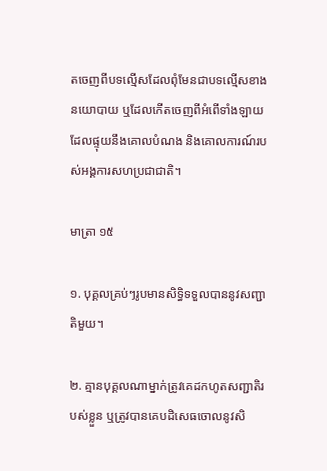តចេញពីបទល្មើសដែលពុំមែនជាបទល្មើសខាងនយោបាយ ឬដែលកើតចេញពីអំពើទាំងឡាយដែលផ្ទុយនឹងគោលបំណង និងគោលការណ៍របស់អង្គការសហប្រជាជាតិ។

មាត្រា ១៥

១. បុគ្គលគ្រប់ៗរូបមានសិទ្ធិទទួលបាននូវសញ្ជាតិមួយ។

២. គ្មានបុគ្គលណាម្នាក់ត្រូវគេដកហូតសញ្ជាតិរបស់ខ្លួន ឬត្រូវបានគេបដិសេធចោលនូវសិ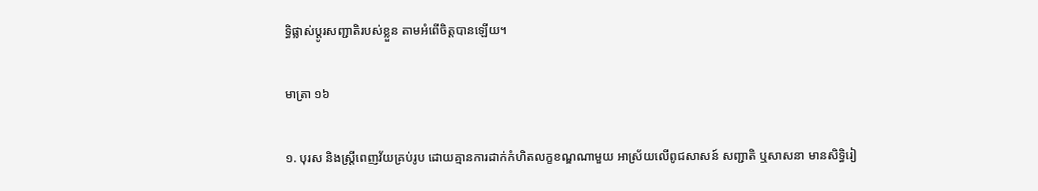ទ្ធិផ្លាស់ប្ដូរសញ្ជាតិរបស់ខ្លួន តាមអំពើចិត្តបានឡើយ។

មាត្រា ១៦

១. បុរស និងស្ត្រីពេញវ័យគ្រប់រូប ដោយគ្មានការដាក់កំហិតលក្ខខណ្ឌណាមួយ អាស្រ័យលើពូជសាសន៍ សញ្ជាតិ ឬសាសនា មានសិទ្ធិរៀ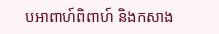បអាពាហ៍ពិពាហ៍ និងកសាង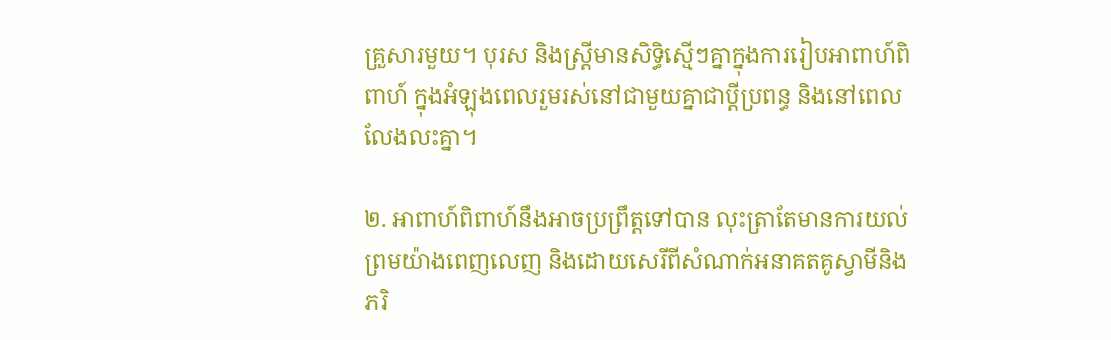គ្រួសារមួយ។ បុរស និងស្ត្រីមានសិទ្ធិស្មើៗគ្នាក្នុងការរៀបអាពាហ៍ពិពាហ៍ ក្នុងអំឡុងពេលរួមរស់នៅជាមួយគ្នាជាប្ដីប្រពន្ធ និងនៅពេលលែងលះគ្នា។

២. អាពាហ៍ពិពាហ៍នឹងអាចប្រព្រឹត្តទៅបាន លុះត្រាតែមានការយល់ព្រមយ៉ាងពេញលេញ និងដោយសេរីពីសំណាក់អនាគតគូស្វាមីនិងភរិ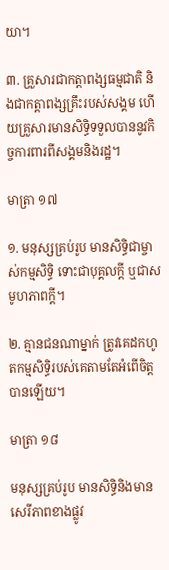យា។

៣. គ្រួសារជាកត្តាពង្សធម្មជាតិ និងជាកត្តាពង្សគ្រឹះរបស់សង្គម ហើយគ្រួសារមានសិទ្ធិទទួលបាននូវកិច្ចការពារពីសង្គមនិងរដ្ឋ។

មាត្រា ១៧

១. មនុស្សគ្រប់រូប មានសិទ្ធិជាម្ចាស់កម្មសិទ្ធិ ទោះជាបុគ្គលក្ដី ឬជាសមូហភាពក្ដី។

២. គ្មានជនណាម្នាក់ ត្រូវគេដកហូតកម្មសិទ្ធិរបស់គេតាមតែអំពើចិត្តបានឡើយ។

មាត្រា ១៨

មនុស្សគ្រប់រូប មានសិទ្ធិនិងមានសេរីភាពខាងផ្លូវ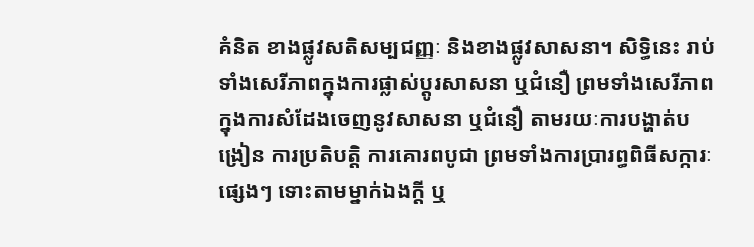គំនិត ខាងផ្លូវសតិសម្បជញ្ញៈ និងខាងផ្លូវសាសនា។ សិទ្ធិនេះ រាប់ទាំងសេរីភាពក្នុងការផ្លាស់ប្ដូរសាសនា ឬជំនឿ ព្រមទាំងសេរីភាពក្នុងការសំដែងចេញនូវសាសនា ឬជំនឿ តាមរយៈការបង្ហាត់បង្រៀន ការប្រតិបត្តិ ការគោរពបូជា ព្រមទាំងការប្រារព្ធពិធីសក្ការៈផ្សេងៗ ទោះតាមម្នាក់ឯងក្ដី ឬ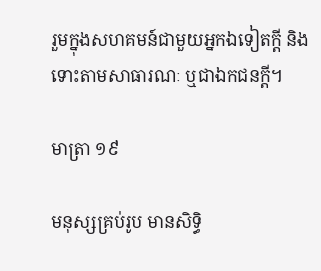រួមក្នុងសហគមន៍ជាមួយអ្នកឯទៀតក្ដី និងទោះតាមសាធារណៈ ឬជាឯកជនក្ដី។

មាត្រា ១៩

មនុស្សគ្រប់រូប មានសិទ្ធិ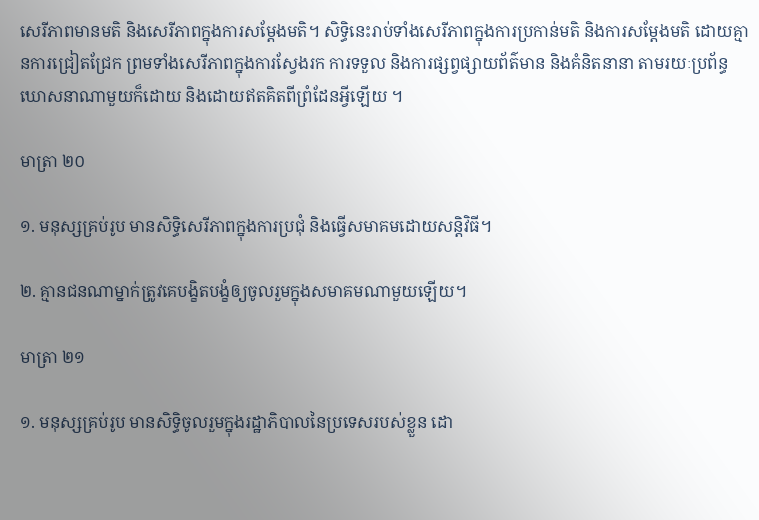សេរីភាពមានមតិ និងសេរីភាពក្នុងការសម្ដែងមតិ។ សិទ្ធិនេះរាប់ទាំងសេរីភាពក្នុងការប្រកាន់មតិ និងការសម្ដែងមតិ ដោយគ្មានការជ្រៀតជ្រែក ព្រមទាំងសេរីភាពក្នុងការស្វែងរក ការទទួល និងការផ្សព្វផ្សាយព័ត៌មាន និងគំនិតនានា តាមរយៈប្រព័ន្ធឃោសនាណាមួយក៏ដោយ និងដោយឥតគិតពីព្រំដែនអ្វីឡើយ ។

មាត្រា ២០

១. មនុស្សគ្រប់រូប មានសិទ្ធិសេរីភាពក្នុងការប្រជុំ និងធ្វើសមាគមដោយសន្តិវិធី។

២. គ្មានជនណាម្នាក់ត្រូវគេបង្ខិតបង្ខំឲ្យចូលរួមក្នុងសមាគមណាមួយឡើយ។

មាត្រា ២១

១. មនុស្សគ្រប់រូប មានសិទ្ធិចូលរួមក្នុងរដ្ឋាភិបាលនៃប្រទេសរបស់ខ្លួន ដោ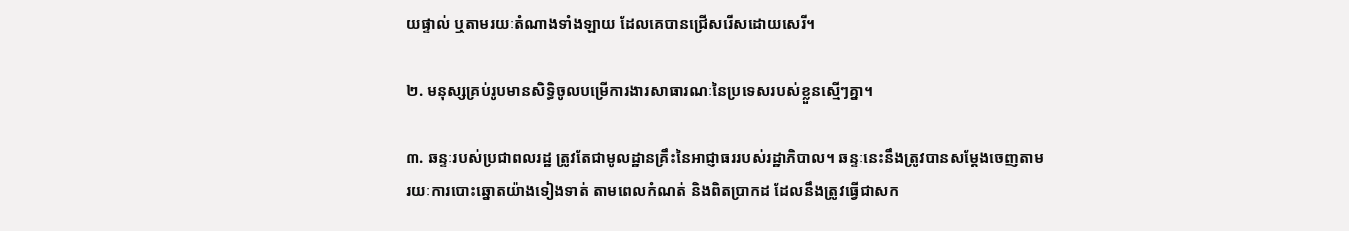យផ្ទាល់ ឬតាមរយៈតំណាងទាំងឡាយ ដែលគេបានជ្រើសរើសដោយសេរី។

២. មនុស្សគ្រប់រូបមានសិទ្ធិចូលបម្រើការងារសាធារណៈនៃប្រទេសរបស់ខ្លួនស្មើៗគ្នា។

៣. ឆន្ទៈរបស់ប្រជាពលរដ្ឋ ត្រូវតែជាមូលដ្ឋានគ្រឹះនៃអាជ្ញាធររបស់រដ្ឋាភិបាល។ ឆន្ទៈនេះនឹងត្រូវបានសម្ដែងចេញតាមរយៈការបោះឆ្នោតយ៉ាងទៀងទាត់ តាមពេលកំណត់ និងពិតប្រាកដ ដែលនឹងត្រូវធ្វើជាសក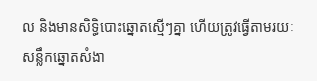ល និងមានសិទ្ធិបោះឆ្នោតស្មើៗគ្នា ហើយត្រូវធ្វើតាមរយៈសន្លឹកឆ្នោតសំងា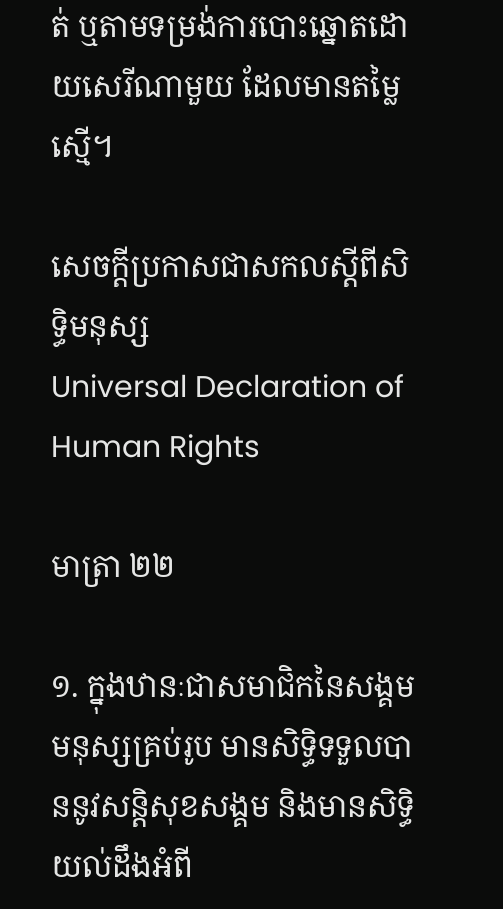ត់ ឬតាមទម្រង់ការបោះឆ្នោតដោយសេរីណាមួយ ដែលមានតម្លៃស្មើ។

សេចក្ដីប្រកាសជាសកលស្ដីពីសិទ្ធិមនុស្ស
Universal Declaration of Human Rights

មាត្រា ២២

១. ក្នុងឋានៈជាសមាជិកនៃសង្គម មនុស្សគ្រប់រូប មានសិទ្ធិទទួលបាននូវសន្តិសុខសង្គម និងមានសិទ្ធិយល់ដឹងអំពី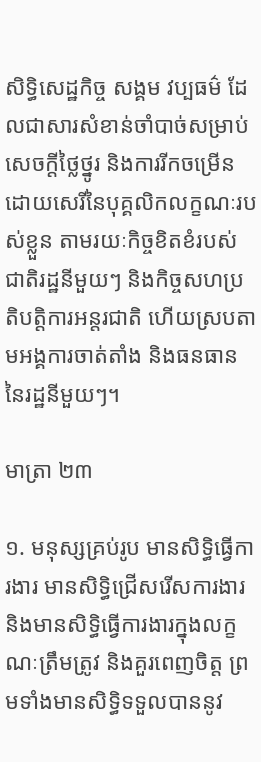សិទ្ធិសេដ្ឋកិច្ច សង្គម វប្បធម៌ ដែលជាសារសំខាន់ចាំបាច់សម្រាប់សេចក្ដីថ្លៃថ្នូរ និងការរីកចម្រើនដោយសេរីនៃបុគ្គលិកលក្ខណៈរបស់ខ្លួន តាមរយៈកិច្ចខិតខំរបស់ជាតិរដ្ឋនីមួយៗ និងកិច្ចសហប្រតិបត្តិការអន្តរជាតិ ហើយស្របតាមអង្គការចាត់តាំង និងធនធាននៃរដ្ឋនីមួយៗ។

មាត្រា ២៣

១. មនុស្សគ្រប់រូប មានសិទ្ធិធ្វើការងារ មានសិទ្ធិជ្រើសរើសការងារ និងមានសិទ្ធិធ្វើការងារក្នុងលក្ខណៈត្រឹមត្រូវ និងគួរពេញចិត្ត ព្រមទាំងមានសិទ្ធិទទួលបាននូវ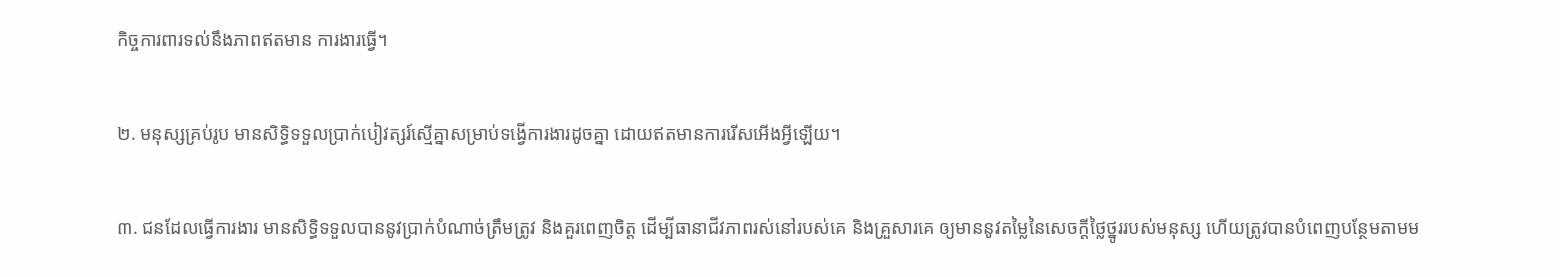កិច្ចការពារទល់នឹងភាពឥតមាន ការងារធ្វើ។

២. មនុស្សគ្រប់រូប មានសិទ្ធិទទួលប្រាក់បៀវត្សរ៍ស្មើគ្នាសម្រាប់ទង្វើការងារដូចគ្នា ដោយឥតមានការរើសអើងអ្វីឡើយ។

៣. ជនដែលធ្វើការងារ មានសិទ្ធិទទួលបាននូវប្រាក់បំណាច់ត្រឹមត្រូវ និងគួរពេញចិត្ត ដើម្បីធានាជីវភាពរស់នៅរបស់គេ និងគ្រួសារគេ ឲ្យមាននូវតម្លៃនៃសេចក្ដីថ្លៃថ្នូររបស់មនុស្ស ហើយត្រូវបានបំពេញបន្ថែមតាមម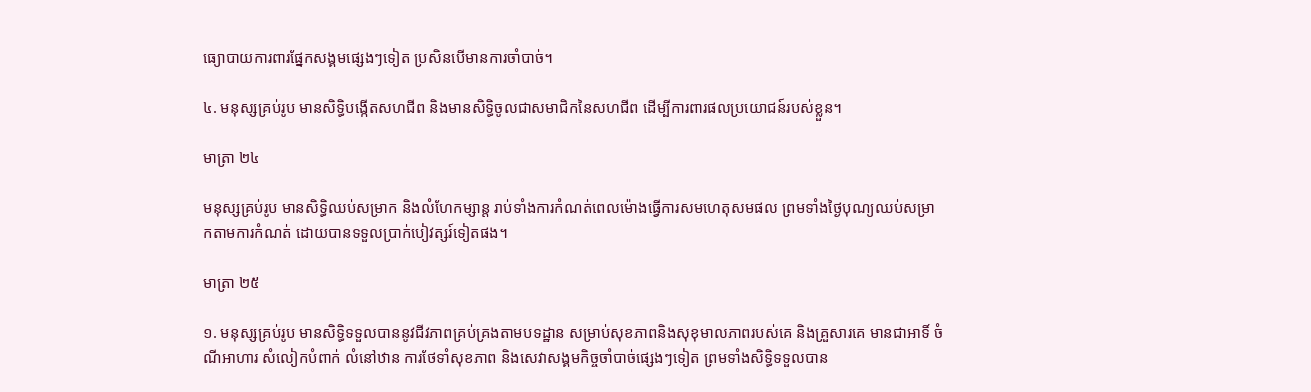ធ្យោបាយការពារផ្នែកសង្គមផ្សេងៗទៀត ប្រសិនបើមានការចាំបាច់។

៤. មនុស្សគ្រប់រូប មានសិទ្ធិបង្កើតសហជីព និងមានសិទ្ធិចូលជាសមាជិកនៃសហជីព ដើម្បីការពារផលប្រយោជន៍របស់ខ្លួន។

មាត្រា ២៤

មនុស្សគ្រប់រូប មានសិទ្ធិឈប់សម្រាក និងលំហែកម្សាន្ត រាប់ទាំងការកំណត់ពេលម៉ោងធ្វើការសមហេតុសមផល ព្រមទាំងថ្ងៃបុណ្យឈប់សម្រាកតាមការកំណត់ ដោយបានទទួលប្រាក់បៀវត្សរ៍ទៀតផង។

មាត្រា ២៥

១. មនុស្សគ្រប់រូប មានសិទ្ធិទទួលបាននូវជីវភាពគ្រប់គ្រងតាមបទដ្ឋាន សម្រាប់សុខភាពនិងសុខុមាលភាពរបស់គេ និងគ្រួសារគេ មានជាអាទិ៍ ចំណីអាហារ សំលៀកបំពាក់ លំនៅឋាន ការថែទាំសុខភាព និងសេវាសង្គមកិច្ចចាំបាច់ផ្សេងៗទៀត ព្រមទាំងសិទ្ធិទទួលបាន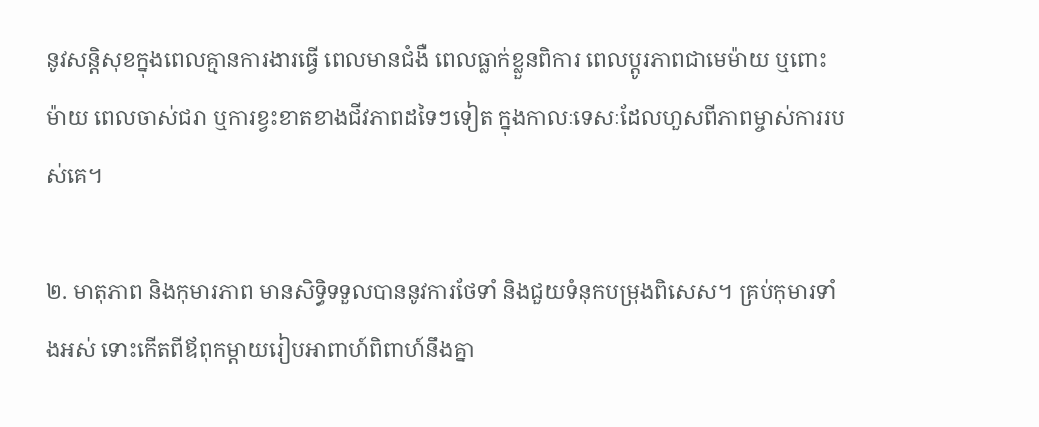នូវសន្តិសុខក្នុងពេលគ្មានការងារធ្វើ ពេលមានជំងឺ ពេលធ្លាក់ខ្លួនពិការ ពេលប្ដូរភាពជាមេម៉ាយ ឬពោះម៉ាយ ពេលចាស់ជរា ឬការខ្វះខាតខាងជីវភាពដទៃៗទៀត ក្នុងកាលៈទេសៈដែលហួសពីភាពម្ចាស់ការរបស់គេ។

២. មាតុភាព និងកុមារភាព មានសិទ្ធិទទួលបាននូវការថែទាំ និងជួយទំនុកបម្រុងពិសេស។ គ្រប់កុមារទាំងអស់ ទោះកើតពីឪពុកម្ដាយរៀបអាពាហ៍ពិពាហ៍នឹងគ្នា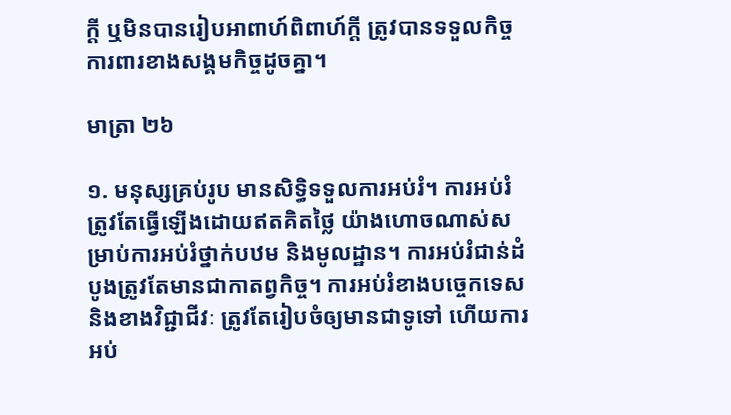ក្ដី ឬមិនបានរៀបអាពាហ៍ពិពាហ៍ក្ដី ត្រូវបានទទួលកិច្ចការពារខាងសង្គមកិច្ចដូចគ្នា។

មាត្រា ២៦

១. មនុស្សគ្រប់រូប មានសិទ្ធិទទួលការអប់រំ។ ការអប់រំត្រូវតែធ្វើឡើងដោយឥតគិតថ្លៃ យ៉ាងហោចណាស់សម្រាប់ការអប់រំថ្នាក់បឋម និងមូលដ្ឋាន។ ការអប់រំជាន់ដំបូងត្រូវតែមានជាកាតព្វកិច្ច។ ការអប់រំខាងបច្ចេកទេស និងខាងវិជ្ជាជីវៈ ត្រូវតែរៀបចំឲ្យមានជាទូទៅ ហើយការអប់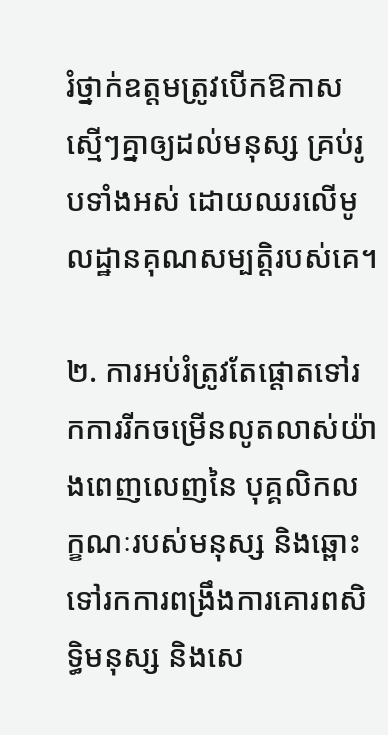រំថ្នាក់ឧត្ដមត្រូវបើកឱកាសស្មើៗគ្នាឲ្យដល់មនុស្ស គ្រប់រូបទាំងអស់ ដោយឈរលើមូលដ្ឋានគុណសម្បត្តិរបស់គេ។

២. ការអប់រំត្រូវតែផ្ដោតទៅរកការរីកចម្រើនលូតលាស់យ៉ាងពេញលេញនៃ បុគ្គលិកលក្ខណៈរបស់មនុស្ស និងឆ្ពោះទៅរកការពង្រឹងការគោរពសិទ្ធិមនុស្ស និងសេ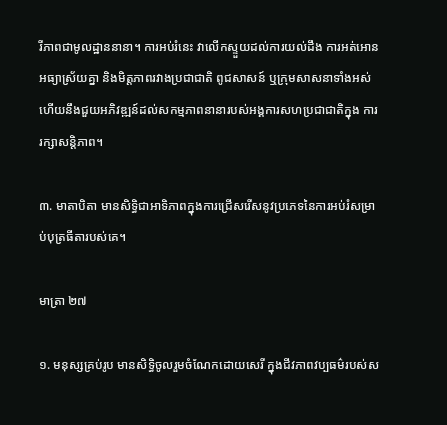រីភាពជាមូលដ្ឋាននានា។ ការអប់រំនេះ វាលើកស្ទួយដល់ការយល់ដឹង ការអត់អោនអធ្យាស្រ័យគ្នា និងមិត្តភាពរវាងប្រជាជាតិ ពូជសាសន៍ ឬក្រុមសាសនាទាំងអស់ ហើយនឹងជួយអភិវឌ្ឍន៍ដល់សកម្មភាពនានារបស់អង្គការសហប្រជាជាតិក្នុង ការរក្សាសន្តិភាព។

៣. មាតាបិតា មានសិទ្ធិជាអាទិភាពក្នុងការជ្រើសរើសនូវប្រភេទនៃការអប់រំសម្រាប់បុត្រធីតារបស់គេ។

មាត្រា ២៧

១. មនុស្សគ្រប់រូប មានសិទ្ធិចូលរួមចំណែកដោយសេរី ក្នុងជីវភាពវប្បធម៌របស់ស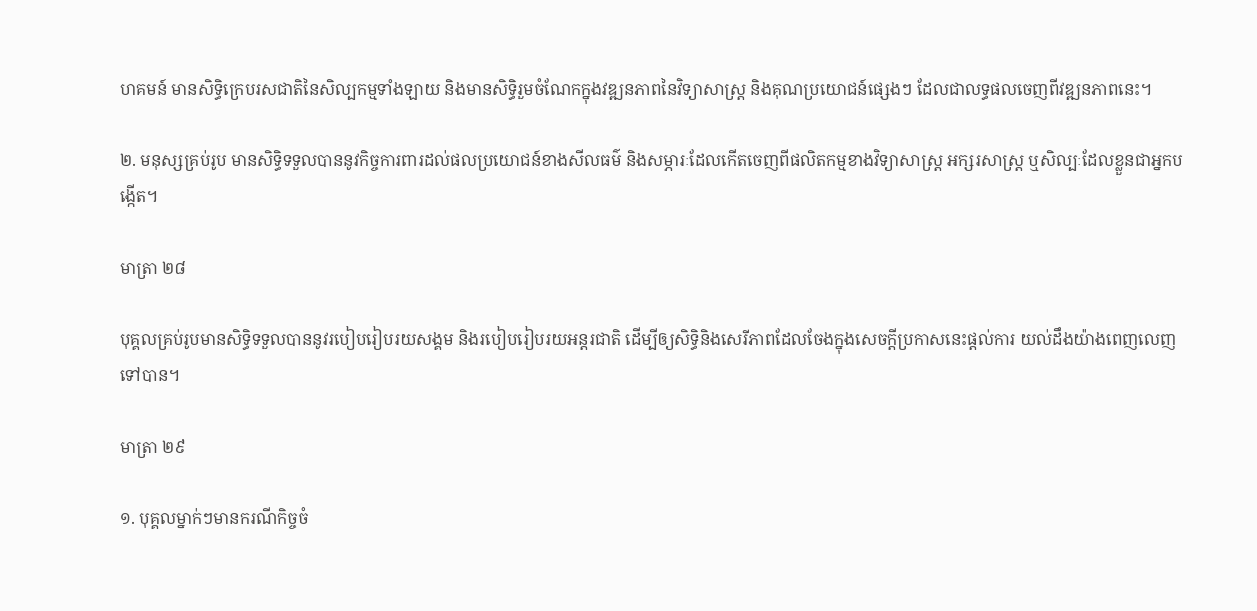ហគមន៍ មានសិទ្ធិក្រេបរសជាតិនៃសិល្បកម្មទាំងឡាយ និងមានសិទ្ធិរួមចំណែកក្នុងវឌ្ឍនភាពនៃវិទ្យាសាស្ត្រ និងគុណប្រយោជន៍ផ្សេងៗ ដែលជាលទ្ធផលចេញពីវឌ្ឍនភាពនេះ។

២. មនុស្សគ្រប់រូប មានសិទ្ធិទទួលបាននូវកិច្ចការពារដល់ផលប្រយោជន៍ខាងសីលធម៌ និងសម្ភារៈដែលកើតចេញពីផលិតកម្មខាងវិទ្យាសាស្ត្រ អក្សរសាស្ត្រ ឬសិល្បៈដែលខ្លួនជាអ្នកបង្កើត។

មាត្រា ២៨

បុគ្គលគ្រប់រូបមានសិទ្ធិទទួលបាននូវរបៀបរៀបរយសង្គម និងរបៀបរៀបរយអន្តរជាតិ ដើម្បីឲ្យសិទ្ធិនិងសេរីភាពដែលចែងក្នុងសេចក្ដីប្រកាសនេះផ្ដល់ការ យល់ដឹងយ៉ាងពេញលេញទៅបាន។

មាត្រា ២៩

១. បុគ្គលម្នាក់ៗមានករណីកិច្ចចំ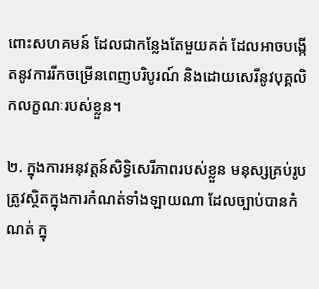ពោះសហគមន៍ ដែលជាកន្លែងតែមួយគត់ ដែលអាចបង្កើតនូវការរីកចម្រើនពេញបរិបូរណ៍ និងដោយសេរីនូវបុគ្គលិកលក្ខណៈរបស់ខ្លួន។

២. ក្នុងការអនុវត្តន៍សិទ្ធិសេរីភាពរបស់ខ្លួន មនុស្សគ្រប់រូប ត្រូវស្ថិតក្នុងការកំណត់ទាំងឡាយណា ដែលច្បាប់បានកំណត់ ក្នុ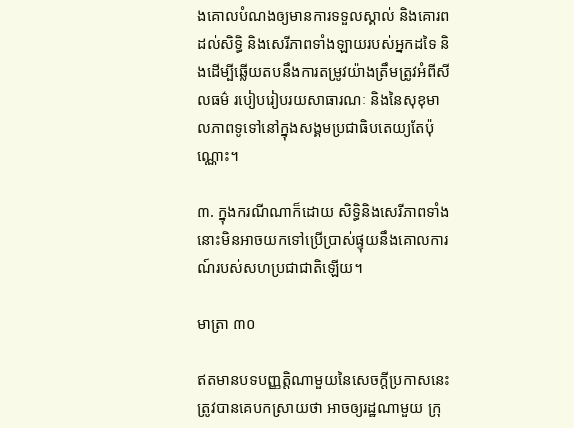ងគោលបំណងឲ្យមានការទទួលស្គាល់ និងគោរពដល់សិទ្ធិ និងសេរីភាពទាំងឡាយរបស់អ្នកដទៃ និងដើម្បីឆ្លើយតបនឹងការតម្រូវយ៉ាងត្រឹមត្រូវអំពីសីលធម៌ របៀបរៀបរយសាធារណៈ និងនៃសុខុមាលភាពទូទៅនៅក្នុងសង្គមប្រជាធិបតេយ្យតែប៉ុណ្ណោះ។

៣. ក្នុងករណីណាក៏ដោយ សិទ្ធិនិងសេរីភាពទាំងនោះមិនអាចយកទៅប្រើប្រាស់ផ្ទុយនឹងគោលការណ៍របស់សហប្រជាជាតិឡើយ។

មាត្រា ៣០

ឥតមានបទបញ្ញត្តិណាមួយនៃសេចក្ដីប្រកាសនេះ ត្រូវបានគេបកស្រាយថា អាចឲ្យរដ្ឋណាមួយ ក្រុ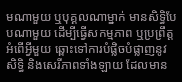មណាមួយ ឬបុគ្គលណាម្នាក់ មានសិទ្ធិបែបណាមួយ ដើម្បីធ្វើសកម្មភាព ឬប្រព្រឹត្តអំពើអ្វីមួយ ឆ្ពោះទៅការបំផ្លិចបំផ្លាញនូវសិទ្ធិ និងសេរីភាពទាំងឡាយ ដែលមាន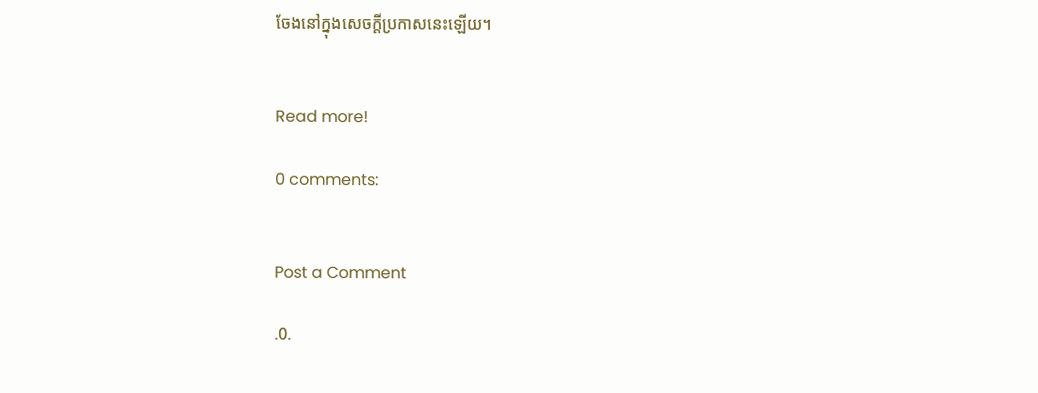ចែងនៅក្នុងសេចក្ដីប្រកាសនេះឡើយ។


Read more!

0 comments:


Post a Comment

.0.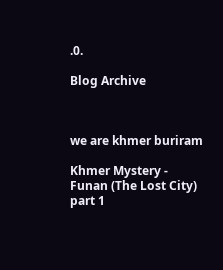.0.

Blog Archive



we are khmer buriram

Khmer Mystery - Funan (The Lost City) part 1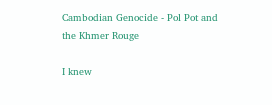Cambodian Genocide - Pol Pot and the Khmer Rouge

I knew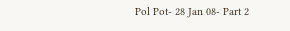Pol Pot- 28 Jan 08- Part 2